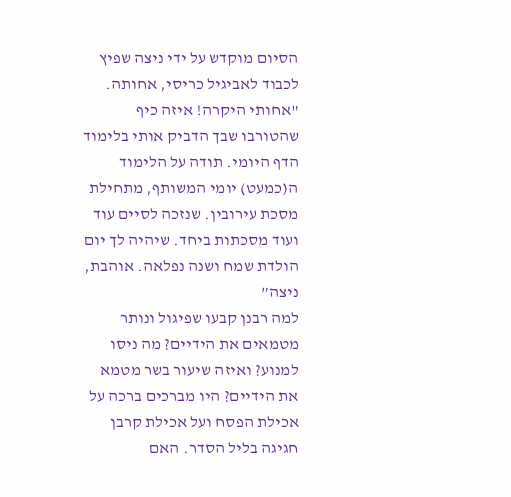הסיום מוקדש על ידי ניצה שפיץ לכבוד לאביגיל כריסי, אחותה. "אחותי היקרה! איזה כיף שהטורבו שבך הדביק אותי בלימוד הדף היומי. תודה על הלימוד ה(כמעט) יומי המשותף, מתחילת מסכת עירובין. שנזכה לסיים עוד ועוד מסכתות ביחד. שיהיה לך יום הולדת שמח ושנה נפלאה. אוהבת, ניצה”
למה רבנן קבעו שפיגול ונותר מטמאים את הידיים? מה ניסו למנוע? ואיזה שיעור בשר מטמא את הידיים? היו מברכים ברכה על אכילת הפסח ועל אכילת קרבן חגיגה בליל הסדר. האם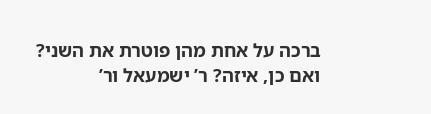ברכה על אחת מהן פוטרת את השני? ואם כן, איזה? ר’ ישמעאל ור’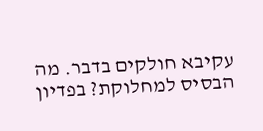עקיבא חולקים בדבר. מה הבסיס למחלוקת? בפדיון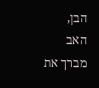הבן, האב מברך את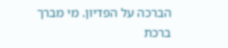הברכה על הפדיון. מי מברך ברכת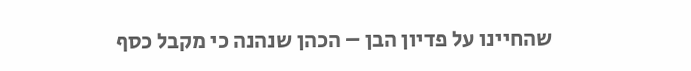שהחיינו על פדיון הבן – הכהן שנהנה כי מקבל כסף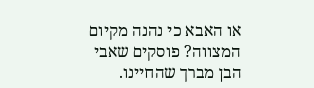או האבא כי נהנה מקיום המצווה? פוסקים שאבי הבן מברך שהחיינו.